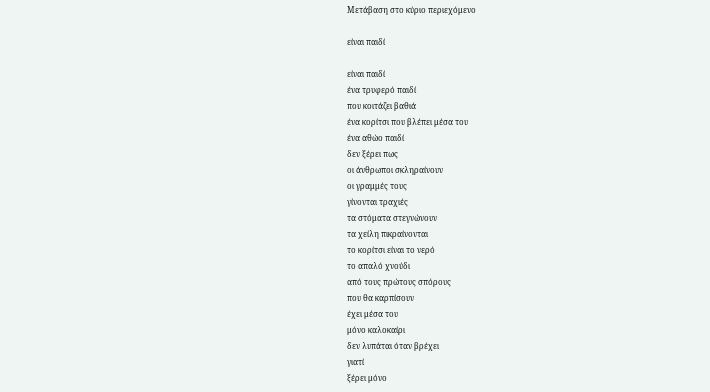Μετάβαση στο κύριο περιεχόμενο

είναι παιδί

είναι παιδί
ένα τρυφερό παιδί
που κοιτάζει βαθιά
ένα κορίτσι που βλέπει μέσα του
ένα αθώο παιδί
δεν ξέρει πως
οι άνθρωποι σκληραίνουν
οι γραμμές τους
γίνονται τραχιές
τα στόματα στεγνώνουν
τα χείλη πικραίνονται
το κορίτσι είναι το νερό
το απαλό χνούδι
από τους πρώτους σπόρους
που θα καρπίσουν
έχει μέσα του
μόνο καλοκαίρι
δεν λυπάται όταν βρέχει
γιατί
ξέρει μόνο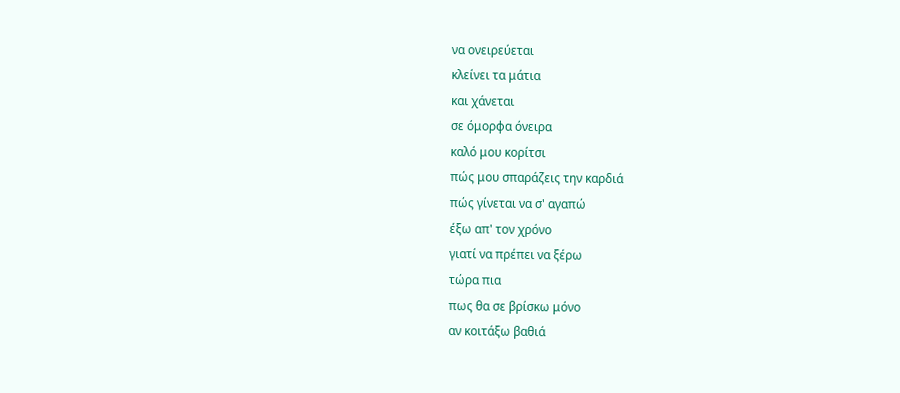να ονειρεύεται
κλείνει τα μάτια
και χάνεται
σε όμορφα όνειρα
καλό μου κορίτσι
πώς μου σπαράζεις την καρδιά
πώς γίνεται να σ' αγαπώ
έξω απ' τον χρόνο
γιατί να πρέπει να ξέρω
τώρα πια
πως θα σε βρίσκω μόνο
αν κοιτάξω βαθιά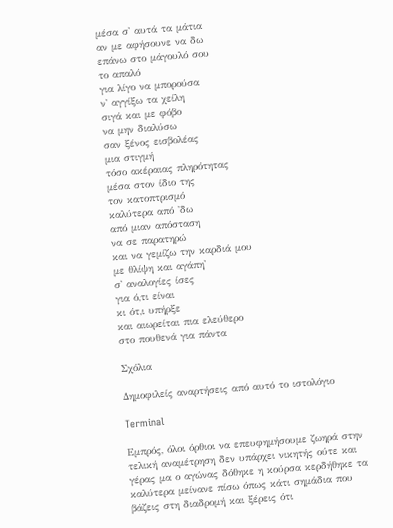μέσα σ' αυτά τα μάτια
αν με αφήσουνε να δω
επάνω στο μάγουλό σου
το απαλό
για λίγο να μπορούσα
ν' αγγίξω τα χείλη
σιγά και με φόβο
να μην διαλύσω
σαν ξένος εισβολέας
μια στιγμή
τόσο ακέραιας πληρότητας
μέσα στον ίδιο της
τον κατοπτρισμό
καλύτερα από 'δω
από μιαν απόσταση
να σε παρατηρώ
και να γεμίζω την καρδιά μου
με θλίψη και αγάπη'
σ' αναλογίες ίσες
για ό,τι είναι
κι ότ,ι υπήρξε
και αιωρείται πια ελεύθερο
στο πουθενά για πάντα

Σχόλια

Δημοφιλείς αναρτήσεις από αυτό το ιστολόγιο

Terminal

Εμπρός, όλοι όρθιοι να επευφημήσουμε ζωηρά στην τελική αναμέτρηση δεν υπάρχει νικητής ούτε και γέρας μα ο αγώνας δόθηκε η κούρσα κερδήθηκε τα καλύτερα μείνανε πίσω όπως κάτι σημάδια που βάζεις στη διαδρομή και ξέρεις ότι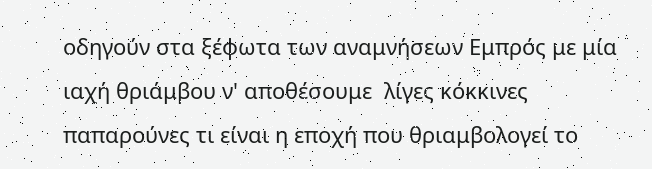οδηγούν στα ξέφωτα των αναμνήσεων Εμπρός με μία ιαχή θριάμβου ν' αποθέσουμε  λίγες κόκκινες παπαρούνες τι είναι η εποχή που θριαμβολογεί το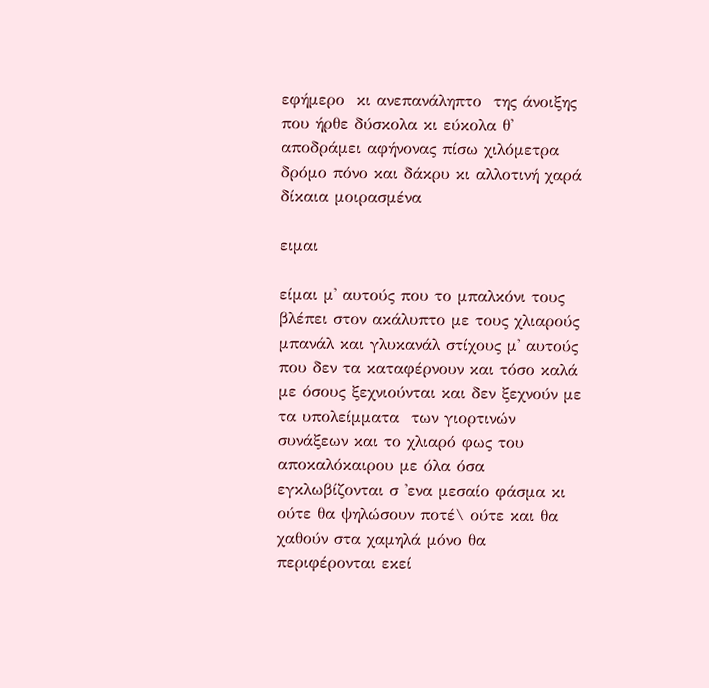εφήμερο  κι ανεπανάληπτο  της άνοιξης που ήρθε δύσκολα κι εύκολα θ' αποδράμει αφήνονας πίσω χιλόμετρα δρόμο πόνο και δάκρυ κι αλλοτινή χαρά δίκαια μοιρασμένα

ειμαι

είμαι μ' αυτούς που το μπαλκόνι τους βλέπει στον ακάλυπτο με τους χλιαρούς μπανάλ και γλυκανάλ στίχους μ' αυτούς που δεν τα καταφέρνουν και τόσο καλά με όσους ξεχνιούνται και δεν ξεχνούν με τα υπολείμματα  των γιορτινών συνάξεων και το χλιαρό φως του αποκαλόκαιρου με όλα όσα εγκλωβίζονται σ 'ενα μεσαίο φάσμα κι ούτε θα ψηλώσουν ποτέ\ ούτε και θα χαθούν στα χαμηλά μόνο θα περιφέρονται εκεί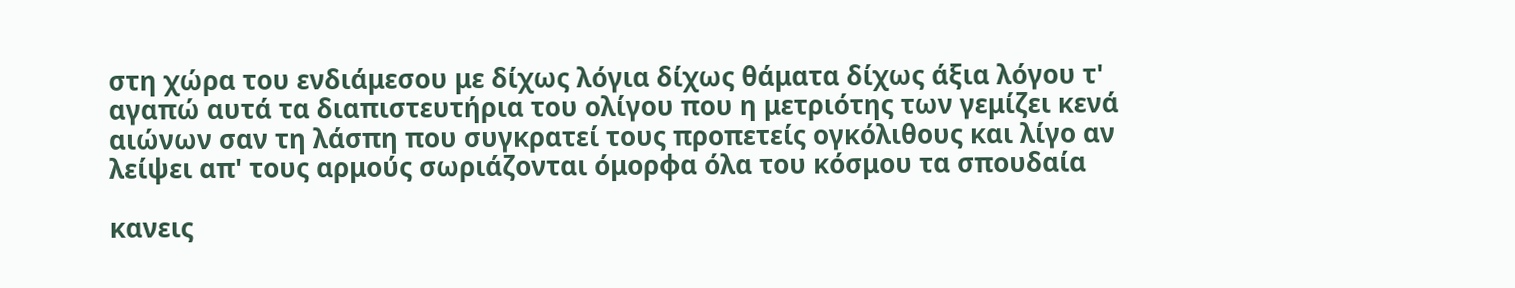στη χώρα του ενδιάμεσου με δίχως λόγια δίχως θάματα δίχως άξια λόγου τ' αγαπώ αυτά τα διαπιστευτήρια του ολίγου που η μετριότης των γεμίζει κενά αιώνων σαν τη λάσπη που συγκρατεί τους προπετείς ογκόλιθους και λίγο αν λείψει απ' τους αρμούς σωριάζονται όμορφα όλα του κόσμου τα σπουδαία

κανεις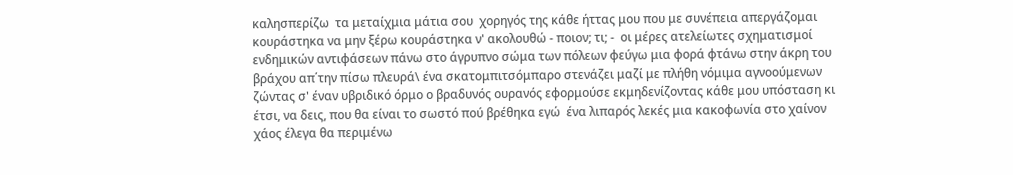καλησπερίζω  τα μεταίχμια μάτια σου  χορηγός της κάθε ήττας μου που με συνέπεια απεργάζομαι κουράστηκα να μην ξέρω κουράστηκα ν' ακολουθώ - ποιον; τι; -  οι μέρες ατελείωτες σχηματισμοί ενδημικών αντιφάσεων πάνω στο άγρυπνο σώμα των πόλεων φεύγω μια φορά φτάνω στην άκρη του βράχου απ΄την πίσω πλευρά\ ένα σκατομπιτσόμπαρο στενάζει μαζί με πλήθη νόμιμα αγνοούμενων ζώντας σ' έναν υβριδικό όρμο ο βραδυνός ουρανός εφορμούσε εκμηδενίζοντας κάθε μου υπόσταση κι έτσι, να δεις, που θα είναι το σωστό πού βρέθηκα εγώ  ένα λιπαρός λεκές μια κακοφωνία στο χαίνον χάος έλεγα θα περιμένω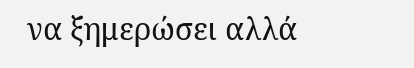να ξημερώσει αλλά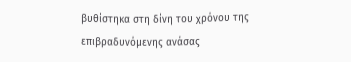βυθίστηκα στη δίνη του χρόνου της επιβραδυνόμενης ανάσας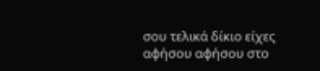σου τελικά δίκιο είχες αφήσου αφήσου στο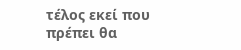τέλος εκεί που πρέπει θα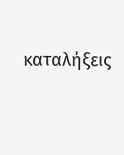καταλήξεις